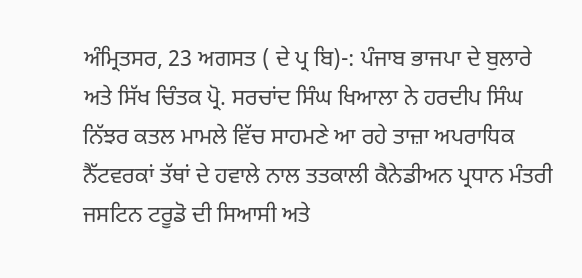ਅੰਮ੍ਰਿਤਸਰ, 23 ਅਗਸਤ ( ਦੇ ਪ੍ਰ ਬਿ)-: ਪੰਜਾਬ ਭਾਜਪਾ ਦੇ ਬੁਲਾਰੇ ਅਤੇ ਸਿੱਖ ਚਿੰਤਕ ਪ੍ਰੋ. ਸਰਚਾਂਦ ਸਿੰਘ ਖਿਆਲਾ ਨੇ ਹਰਦੀਪ ਸਿੰਘ ਨਿੱਝਰ ਕਤਲ ਮਾਮਲੇ ਵਿੱਚ ਸਾਹਮਣੇ ਆ ਰਹੇ ਤਾਜ਼ਾ ਅਪਰਾਧਿਕ ਨੈੱਟਵਰਕਾਂ ਤੱਥਾਂ ਦੇ ਹਵਾਲੇ ਨਾਲ ਤਤਕਾਲੀ ਕੈਨੇਡੀਅਨ ਪ੍ਰਧਾਨ ਮੰਤਰੀ ਜਸਟਿਨ ਟਰੂਡੋ ਦੀ ਸਿਆਸੀ ਅਤੇ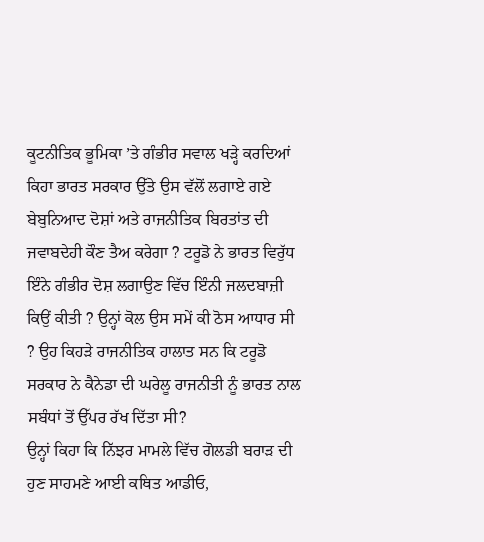ਕੂਟਨੀਤਿਕ ਭੂਮਿਕਾ ’ਤੇ ਗੰਭੀਰ ਸਵਾਲ ਖੜ੍ਹੇ ਕਰਦਿਆਂ ਕਿਹਾ ਭਾਰਤ ਸਰਕਾਰ ਉੱਤੇ ਉਸ ਵੱਲੋਂ ਲਗਾਏ ਗਏ ਬੇਬੁਨਿਆਦ ਦੋਸ਼ਾਂ ਅਤੇ ਰਾਜਨੀਤਿਕ ਬਿਰਤਾਂਤ ਦੀ ਜਵਾਬਦੇਹੀ ਕੌਣ ਤੈਅ ਕਰੇਗਾ ? ਟਰੂਡੋ ਨੇ ਭਾਰਤ ਵਿਰੁੱਧ ਇੰਨੇ ਗੰਭੀਰ ਦੋਸ਼ ਲਗਾਉਣ ਵਿੱਚ ਇੰਨੀ ਜਲਦਬਾਜ਼ੀ ਕਿਉਂ ਕੀਤੀ ? ਉਨ੍ਹਾਂ ਕੋਲ ਉਸ ਸਮੇਂ ਕੀ ਠੋਸ ਆਧਾਰ ਸੀ ? ਉਹ ਕਿਹੜੇ ਰਾਜਨੀਤਿਕ ਹਾਲਾਤ ਸਨ ਕਿ ਟਰੂਡੋ ਸਰਕਾਰ ਨੇ ਕੈਨੇਡਾ ਦੀ ਘਰੇਲੂ ਰਾਜਨੀਤੀ ਨੂੰ ਭਾਰਤ ਨਾਲ ਸਬੰਧਾਂ ਤੋਂ ਉੱਪਰ ਰੱਖ ਦਿੱਤਾ ਸੀ?
ਉਨ੍ਹਾਂ ਕਿਹਾ ਕਿ ਨਿੱਝਰ ਮਾਮਲੇ ਵਿੱਚ ਗੋਲਡੀ ਬਰਾੜ ਦੀ ਹੁਣ ਸਾਹਮਣੇ ਆਈ ਕਥਿਤ ਆਡੀਓ,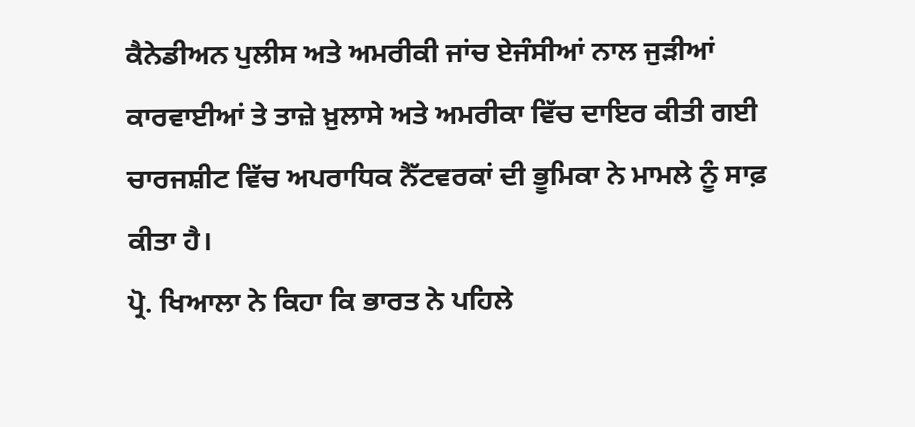ਕੈਨੇਡੀਅਨ ਪੁਲੀਸ ਅਤੇ ਅਮਰੀਕੀ ਜਾਂਚ ਏਜੰਸੀਆਂ ਨਾਲ ਜੁੜੀਆਂ ਕਾਰਵਾਈਆਂ ਤੇ ਤਾਜ਼ੇ ਖ਼ੁਲਾਸੇ ਅਤੇ ਅਮਰੀਕਾ ਵਿੱਚ ਦਾਇਰ ਕੀਤੀ ਗਈ ਚਾਰਜਸ਼ੀਟ ਵਿੱਚ ਅਪਰਾਧਿਕ ਨੈੱਟਵਰਕਾਂ ਦੀ ਭੂਮਿਕਾ ਨੇ ਮਾਮਲੇ ਨੂੰ ਸਾਫ਼ ਕੀਤਾ ਹੈ।
ਪ੍ਰੋ. ਖਿਆਲਾ ਨੇ ਕਿਹਾ ਕਿ ਭਾਰਤ ਨੇ ਪਹਿਲੇ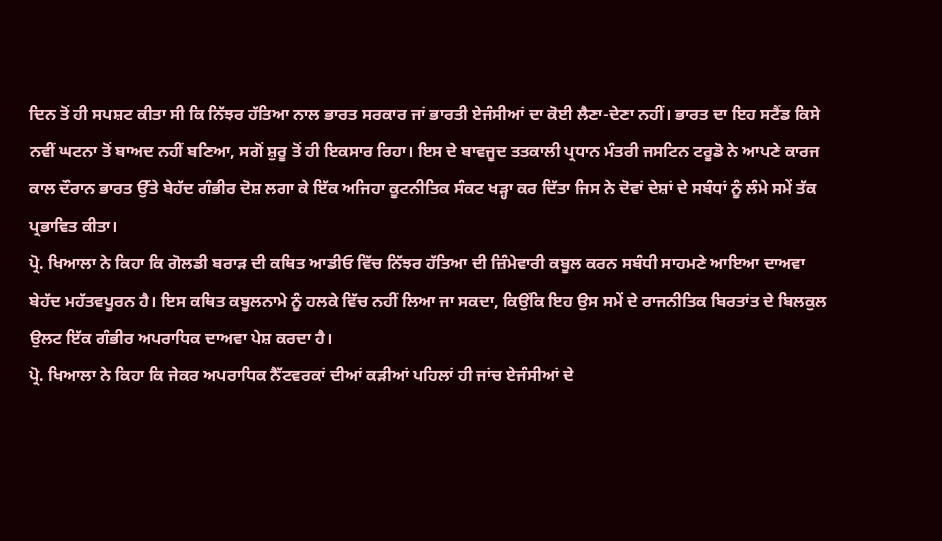ਦਿਨ ਤੋਂ ਹੀ ਸਪਸ਼ਟ ਕੀਤਾ ਸੀ ਕਿ ਨਿੱਝਰ ਹੱਤਿਆ ਨਾਲ ਭਾਰਤ ਸਰਕਾਰ ਜਾਂ ਭਾਰਤੀ ਏਜੰਸੀਆਂ ਦਾ ਕੋਈ ਲੈਣਾ-ਦੇਣਾ ਨਹੀਂ। ਭਾਰਤ ਦਾ ਇਹ ਸਟੈਂਡ ਕਿਸੇ ਨਵੀਂ ਘਟਨਾ ਤੋਂ ਬਾਅਦ ਨਹੀਂ ਬਣਿਆ, ਸਗੋਂ ਸ਼ੁਰੂ ਤੋਂ ਹੀ ਇਕਸਾਰ ਰਿਹਾ। ਇਸ ਦੇ ਬਾਵਜੂਦ ਤਤਕਾਲੀ ਪ੍ਰਧਾਨ ਮੰਤਰੀ ਜਸਟਿਨ ਟਰੂਡੋ ਨੇ ਆਪਣੇ ਕਾਰਜ ਕਾਲ ਦੌਰਾਨ ਭਾਰਤ ਉੱਤੇ ਬੇਹੱਦ ਗੰਭੀਰ ਦੋਸ਼ ਲਗਾ ਕੇ ਇੱਕ ਅਜਿਹਾ ਕੂਟਨੀਤਿਕ ਸੰਕਟ ਖੜ੍ਹਾ ਕਰ ਦਿੱਤਾ ਜਿਸ ਨੇ ਦੋਵਾਂ ਦੇਸ਼ਾਂ ਦੇ ਸਬੰਧਾਂ ਨੂੰ ਲੰਮੇ ਸਮੇਂ ਤੱਕ ਪ੍ਰਭਾਵਿਤ ਕੀਤਾ।
ਪ੍ਰੋ. ਖਿਆਲਾ ਨੇ ਕਿਹਾ ਕਿ ਗੋਲਡੀ ਬਰਾੜ ਦੀ ਕਥਿਤ ਆਡੀਓ ਵਿੱਚ ਨਿੱਝਰ ਹੱਤਿਆ ਦੀ ਜ਼ਿੰਮੇਵਾਰੀ ਕਬੂਲ ਕਰਨ ਸਬੰਧੀ ਸਾਹਮਣੇ ਆਇਆ ਦਾਅਵਾ ਬੇਹੱਦ ਮਹੱਤਵਪੂਰਨ ਹੈ। ਇਸ ਕਥਿਤ ਕਬੂਲਨਾਮੇ ਨੂੰ ਹਲਕੇ ਵਿੱਚ ਨਹੀਂ ਲਿਆ ਜਾ ਸਕਦਾ, ਕਿਉਂਕਿ ਇਹ ਉਸ ਸਮੇਂ ਦੇ ਰਾਜਨੀਤਿਕ ਬਿਰਤਾਂਤ ਦੇ ਬਿਲਕੁਲ ਉਲਟ ਇੱਕ ਗੰਭੀਰ ਅਪਰਾਧਿਕ ਦਾਅਵਾ ਪੇਸ਼ ਕਰਦਾ ਹੈ।
ਪ੍ਰੋ. ਖਿਆਲਾ ਨੇ ਕਿਹਾ ਕਿ ਜੇਕਰ ਅਪਰਾਧਿਕ ਨੈੱਟਵਰਕਾਂ ਦੀਆਂ ਕੜੀਆਂ ਪਹਿਲਾਂ ਹੀ ਜਾਂਚ ਏਜੰਸੀਆਂ ਦੇ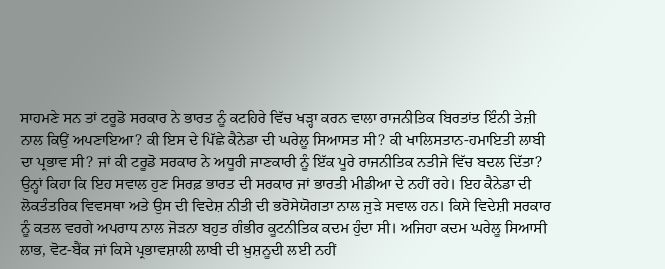ਸਾਹਮਣੇ ਸਨ ਤਾਂ ਟਰੂਡੋ ਸਰਕਾਰ ਨੇ ਭਾਰਤ ਨੂੰ ਕਟਹਿਰੇ ਵਿੱਚ ਖੜ੍ਹਾ ਕਰਨ ਵਾਲਾ ਰਾਜਨੀਤਿਕ ਬਿਰਤਾਂਤ ਇੰਨੀ ਤੇਜ਼ੀ ਨਾਲ ਕਿਉਂ ਅਪਣਾਇਆ? ਕੀ ਇਸ ਦੇ ਪਿੱਛੇ ਕੈਨੇਡਾ ਦੀ ਘਰੇਲੂ ਸਿਆਸਤ ਸੀ? ਕੀ ਖਾਲਿਸਤਾਨ-ਹਮਾਇਤੀ ਲਾਬੀ ਦਾ ਪ੍ਰਭਾਵ ਸੀ? ਜਾਂ ਕੀ ਟਰੂਡੋ ਸਰਕਾਰ ਨੇ ਅਧੂਰੀ ਜਾਣਕਾਰੀ ਨੂੰ ਇੱਕ ਪੂਰੇ ਰਾਜਨੀਤਿਕ ਨਤੀਜੇ ਵਿੱਚ ਬਦਲ ਦਿੱਤਾ?
ਉਨ੍ਹਾਂ ਕਿਹਾ ਕਿ ਇਹ ਸਵਾਲ ਹੁਣ ਸਿਰਫ਼ ਭਾਰਤ ਦੀ ਸਰਕਾਰ ਜਾਂ ਭਾਰਤੀ ਮੀਡੀਆ ਦੇ ਨਹੀਂ ਰਹੇ। ਇਹ ਕੈਨੇਡਾ ਦੀ ਲੋਕਤੰਤਰਿਕ ਵਿਵਸਥਾ ਅਤੇ ਉਸ ਦੀ ਵਿਦੇਸ਼ ਨੀਤੀ ਦੀ ਭਰੋਸੇਯੋਗਤਾ ਨਾਲ ਜੁੜੇ ਸਵਾਲ ਹਨ। ਕਿਸੇ ਵਿਦੇਸ਼ੀ ਸਰਕਾਰ ਨੂੰ ਕਤਲ ਵਰਗੇ ਅਪਰਾਧ ਨਾਲ ਜੋੜਨਾ ਬਹੁਤ ਗੰਭੀਰ ਕੂਟਨੀਤਿਕ ਕਦਮ ਹੁੰਦਾ ਸੀ। ਅਜਿਹਾ ਕਦਮ ਘਰੇਲੂ ਸਿਆਸੀ ਲਾਭ, ਵੋਟ-ਬੈਂਕ ਜਾਂ ਕਿਸੇ ਪ੍ਰਭਾਵਸ਼ਾਲੀ ਲਾਬੀ ਦੀ ਖ਼ੁਸ਼ਨੂਦੀ ਲਈ ਨਹੀਂ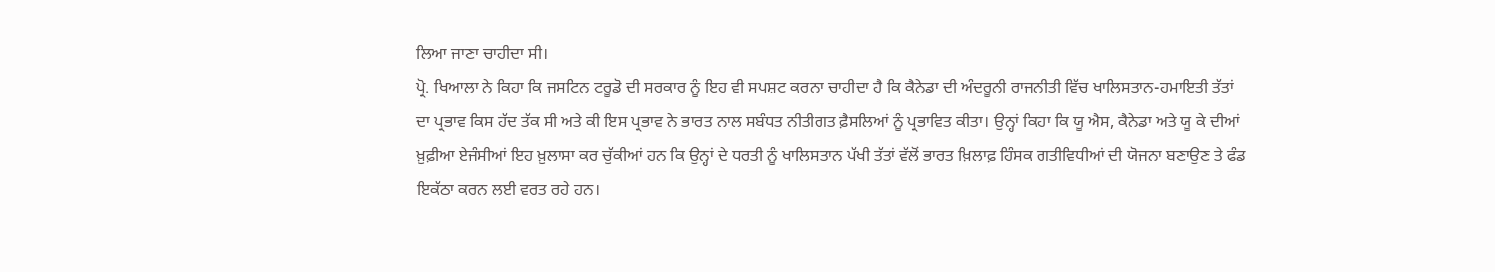ਲਿਆ ਜਾਣਾ ਚਾਹੀਦਾ ਸੀ।
ਪ੍ਰੋ. ਖਿਆਲਾ ਨੇ ਕਿਹਾ ਕਿ ਜਸਟਿਨ ਟਰੂਡੋ ਦੀ ਸਰਕਾਰ ਨੂੰ ਇਹ ਵੀ ਸਪਸ਼ਟ ਕਰਨਾ ਚਾਹੀਦਾ ਹੈ ਕਿ ਕੈਨੇਡਾ ਦੀ ਅੰਦਰੂਨੀ ਰਾਜਨੀਤੀ ਵਿੱਚ ਖਾਲਿਸਤਾਨ-ਹਮਾਇਤੀ ਤੱਤਾਂ ਦਾ ਪ੍ਰਭਾਵ ਕਿਸ ਹੱਦ ਤੱਕ ਸੀ ਅਤੇ ਕੀ ਇਸ ਪ੍ਰਭਾਵ ਨੇ ਭਾਰਤ ਨਾਲ ਸਬੰਧਤ ਨੀਤੀਗਤ ਫ਼ੈਸਲਿਆਂ ਨੂੰ ਪ੍ਰਭਾਵਿਤ ਕੀਤਾ। ਉਨ੍ਹਾਂ ਕਿਹਾ ਕਿ ਯੂ ਐਸ, ਕੈਨੇਡਾ ਅਤੇ ਯੂ ਕੇ ਦੀਆਂ ਖ਼ੁਫ਼ੀਆ ਏਜੰਸੀਆਂ ਇਹ ਖ਼ੁਲਾਸਾ ਕਰ ਚੁੱਕੀਆਂ ਹਨ ਕਿ ਉਨ੍ਹਾਂ ਦੇ ਧਰਤੀ ਨੂੰ ਖਾਲਿਸਤਾਨ ਪੱਖੀ ਤੱਤਾਂ ਵੱਲੋਂ ਭਾਰਤ ਖ਼ਿਲਾਫ਼ ਹਿੰਸਕ ਗਤੀਵਿਧੀਆਂ ਦੀ ਯੋਜਨਾ ਬਣਾਉਣ ਤੇ ਫੰਡ ਇਕੱਠਾ ਕਰਨ ਲਈ ਵਰਤ ਰਹੇ ਹਨ।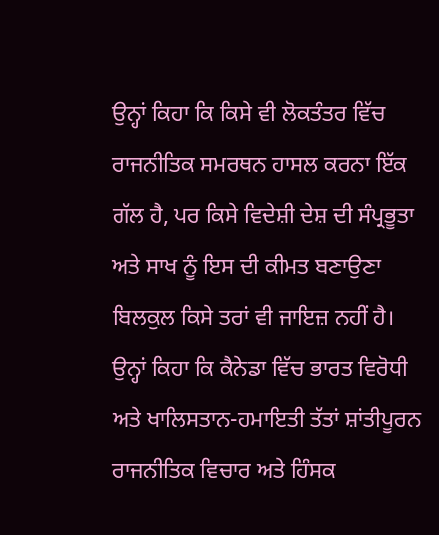ਉਨ੍ਹਾਂ ਕਿਹਾ ਕਿ ਕਿਸੇ ਵੀ ਲੋਕਤੰਤਰ ਵਿੱਚ ਰਾਜਨੀਤਿਕ ਸਮਰਥਨ ਹਾਸਲ ਕਰਨਾ ਇੱਕ ਗੱਲ ਹੈ, ਪਰ ਕਿਸੇ ਵਿਦੇਸ਼ੀ ਦੇਸ਼ ਦੀ ਸੰਪ੍ਰਭੂਤਾ ਅਤੇ ਸਾਖ ਨੂੰ ਇਸ ਦੀ ਕੀਮਤ ਬਣਾਉਣਾ ਬਿਲਕੁਲ ਕਿਸੇ ਤਰਾਂ ਵੀ ਜਾਇਜ਼ ਨਹੀਂ ਹੈ।
ਉਨ੍ਹਾਂ ਕਿਹਾ ਕਿ ਕੈਨੇਡਾ ਵਿੱਚ ਭਾਰਤ ਵਿਰੋਧੀ ਅਤੇ ਖਾਲਿਸਤਾਨ-ਹਮਾਇਤੀ ਤੱਤਾਂ ਸ਼ਾਂਤੀਪੂਰਨ ਰਾਜਨੀਤਿਕ ਵਿਚਾਰ ਅਤੇ ਹਿੰਸਕ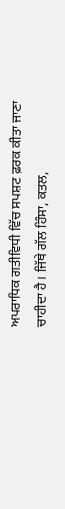ਅਪਰਾਧਿਕ ਗਤੀਵਿਧੀ ਵਿੱਚ ਸਪਸ਼ਟ ਫ਼ਰਕ ਕੀਤਾ ਜਾਣਾ ਚਾਹੀਦਾ ਹੈ। ਜਿੱਥੇ ਗੱਲ ਹਿੰਸਾ, ਕਤਲ,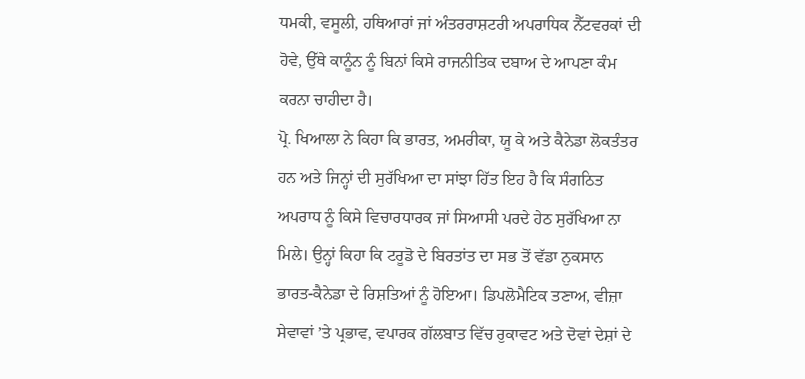ਧਮਕੀ, ਵਸੂਲੀ, ਹਥਿਆਰਾਂ ਜਾਂ ਅੰਤਰਰਾਸ਼ਟਰੀ ਅਪਰਾਧਿਕ ਨੈੱਟਵਰਕਾਂ ਦੀ ਹੋਵੇ, ਉੱਥੇ ਕਾਨੂੰਨ ਨੂੰ ਬਿਨਾਂ ਕਿਸੇ ਰਾਜਨੀਤਿਕ ਦਬਾਅ ਦੇ ਆਪਣਾ ਕੰਮ ਕਰਨਾ ਚਾਹੀਦਾ ਹੈ।
ਪ੍ਰੋ. ਖਿਆਲਾ ਨੇ ਕਿਹਾ ਕਿ ਭਾਰਤ, ਅਮਰੀਕਾ, ਯੂ ਕੇ ਅਤੇ ਕੈਨੇਡਾ ਲੋਕਤੰਤਰ ਹਨ ਅਤੇ ਜਿਨ੍ਹਾਂ ਦੀ ਸੁਰੱਖਿਆ ਦਾ ਸਾਂਝਾ ਹਿੱਤ ਇਹ ਹੈ ਕਿ ਸੰਗਠਿਤ ਅਪਰਾਧ ਨੂੰ ਕਿਸੇ ਵਿਚਾਰਧਾਰਕ ਜਾਂ ਸਿਆਸੀ ਪਰਦੇ ਹੇਠ ਸੁਰੱਖਿਆ ਨਾ ਮਿਲੇ। ਉਨ੍ਹਾਂ ਕਿਹਾ ਕਿ ਟਰੂਡੋ ਦੇ ਬਿਰਤਾਂਤ ਦਾ ਸਭ ਤੋਂ ਵੱਡਾ ਨੁਕਸਾਨ ਭਾਰਤ-ਕੈਨੇਡਾ ਦੇ ਰਿਸ਼ਤਿਆਂ ਨੂੰ ਹੋਇਆ। ਡਿਪਲੋਮੈਟਿਕ ਤਣਾਅ, ਵੀਜ਼ਾ ਸੇਵਾਵਾਂ ’ਤੇ ਪ੍ਰਭਾਵ, ਵਪਾਰਕ ਗੱਲਬਾਤ ਵਿੱਚ ਰੁਕਾਵਟ ਅਤੇ ਦੋਵਾਂ ਦੇਸ਼ਾਂ ਦੇ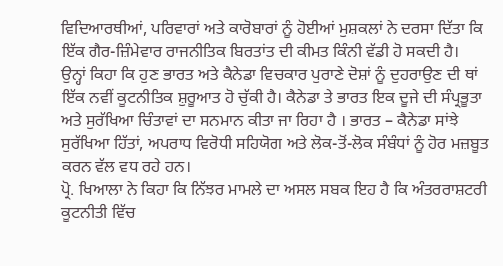ਵਿਦਿਆਰਥੀਆਂ, ਪਰਿਵਾਰਾਂ ਅਤੇ ਕਾਰੋਬਾਰਾਂ ਨੂੰ ਹੋਈਆਂ ਮੁਸ਼ਕਲਾਂ ਨੇ ਦਰਸਾ ਦਿੱਤਾ ਕਿ ਇੱਕ ਗੈਰ-ਜ਼ਿੰਮੇਵਾਰ ਰਾਜਨੀਤਿਕ ਬਿਰਤਾਂਤ ਦੀ ਕੀਮਤ ਕਿੰਨੀ ਵੱਡੀ ਹੋ ਸਕਦੀ ਹੈ।
ਉਨ੍ਹਾਂ ਕਿਹਾ ਕਿ ਹੁਣ ਭਾਰਤ ਅਤੇ ਕੈਨੇਡਾ ਵਿਚਕਾਰ ਪੁਰਾਣੇ ਦੋਸ਼ਾਂ ਨੂੰ ਦੁਹਰਾਉਣ ਦੀ ਥਾਂ ਇੱਕ ਨਵੀਂ ਕੂਟਨੀਤਿਕ ਸ਼ੁਰੂਆਤ ਹੋ ਚੁੱਕੀ ਹੈ। ਕੈਨੇਡਾ ਤੇ ਭਾਰਤ ਇਕ ਦੂਜੇ ਦੀ ਸੰਪ੍ਰਭੂਤਾ ਅਤੇ ਸੁਰੱਖਿਆ ਚਿੰਤਾਵਾਂ ਦਾ ਸਨਮਾਨ ਕੀਤਾ ਜਾ ਰਿਹਾ ਹੈ । ਭਾਰਤ – ਕੈਨੇਡਾ ਸਾਂਝੇ ਸੁਰੱਖਿਆ ਹਿੱਤਾਂ, ਅਪਰਾਧ ਵਿਰੋਧੀ ਸਹਿਯੋਗ ਅਤੇ ਲੋਕ-ਤੋਂ-ਲੋਕ ਸੰਬੰਧਾਂ ਨੂੰ ਹੋਰ ਮਜ਼ਬੂਤ ਕਰਨ ਵੱਲ ਵਧ ਰਹੇ ਹਨ।
ਪ੍ਰੋ. ਖਿਆਲਾ ਨੇ ਕਿਹਾ ਕਿ ਨਿੱਝਰ ਮਾਮਲੇ ਦਾ ਅਸਲ ਸਬਕ ਇਹ ਹੈ ਕਿ ਅੰਤਰਰਾਸ਼ਟਰੀ ਕੂਟਨੀਤੀ ਵਿੱਚ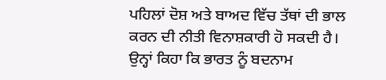ਪਹਿਲਾਂ ਦੋਸ਼ ਅਤੇ ਬਾਅਦ ਵਿੱਚ ਤੱਥਾਂ ਦੀ ਭਾਲ ਕਰਨ ਦੀ ਨੀਤੀ ਵਿਨਾਸ਼ਕਾਰੀ ਹੋ ਸਕਦੀ ਹੈ। ਉਨ੍ਹਾਂ ਕਿਹਾ ਕਿ ਭਾਰਤ ਨੂੰ ਬਦਨਾਮ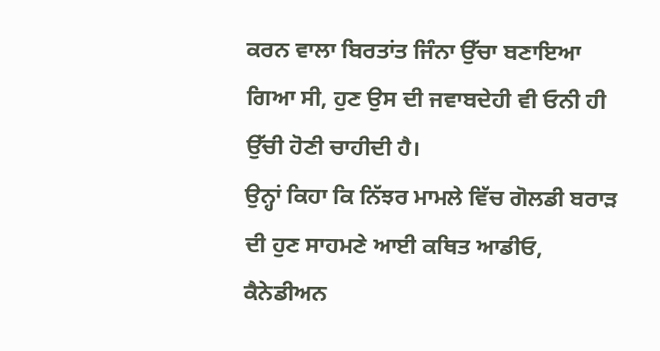ਕਰਨ ਵਾਲਾ ਬਿਰਤਾਂਤ ਜਿੰਨਾ ਉੱਚਾ ਬਣਾਇਆ ਗਿਆ ਸੀ, ਹੁਣ ਉਸ ਦੀ ਜਵਾਬਦੇਹੀ ਵੀ ਓਨੀ ਹੀ ਉੱਚੀ ਹੋਣੀ ਚਾਹੀਦੀ ਹੈ।
ਉਨ੍ਹਾਂ ਕਿਹਾ ਕਿ ਨਿੱਝਰ ਮਾਮਲੇ ਵਿੱਚ ਗੋਲਡੀ ਬਰਾੜ ਦੀ ਹੁਣ ਸਾਹਮਣੇ ਆਈ ਕਥਿਤ ਆਡੀਓ, ਕੈਨੇਡੀਅਨ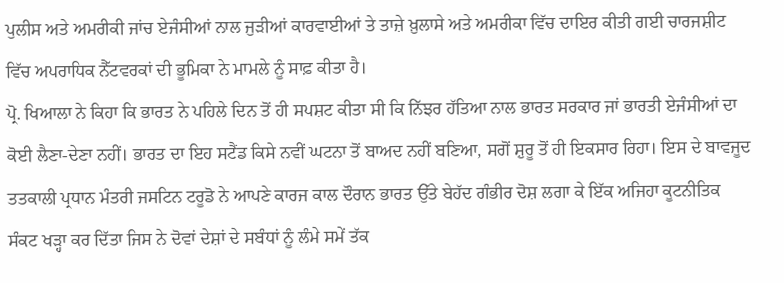ਪੁਲੀਸ ਅਤੇ ਅਮਰੀਕੀ ਜਾਂਚ ਏਜੰਸੀਆਂ ਨਾਲ ਜੁੜੀਆਂ ਕਾਰਵਾਈਆਂ ਤੇ ਤਾਜ਼ੇ ਖ਼ੁਲਾਸੇ ਅਤੇ ਅਮਰੀਕਾ ਵਿੱਚ ਦਾਇਰ ਕੀਤੀ ਗਈ ਚਾਰਜਸ਼ੀਟ ਵਿੱਚ ਅਪਰਾਧਿਕ ਨੈੱਟਵਰਕਾਂ ਦੀ ਭੂਮਿਕਾ ਨੇ ਮਾਮਲੇ ਨੂੰ ਸਾਫ਼ ਕੀਤਾ ਹੈ।
ਪ੍ਰੋ. ਖਿਆਲਾ ਨੇ ਕਿਹਾ ਕਿ ਭਾਰਤ ਨੇ ਪਹਿਲੇ ਦਿਨ ਤੋਂ ਹੀ ਸਪਸ਼ਟ ਕੀਤਾ ਸੀ ਕਿ ਨਿੱਝਰ ਹੱਤਿਆ ਨਾਲ ਭਾਰਤ ਸਰਕਾਰ ਜਾਂ ਭਾਰਤੀ ਏਜੰਸੀਆਂ ਦਾ ਕੋਈ ਲੈਣਾ-ਦੇਣਾ ਨਹੀਂ। ਭਾਰਤ ਦਾ ਇਹ ਸਟੈਂਡ ਕਿਸੇ ਨਵੀਂ ਘਟਨਾ ਤੋਂ ਬਾਅਦ ਨਹੀਂ ਬਣਿਆ, ਸਗੋਂ ਸ਼ੁਰੂ ਤੋਂ ਹੀ ਇਕਸਾਰ ਰਿਹਾ। ਇਸ ਦੇ ਬਾਵਜੂਦ ਤਤਕਾਲੀ ਪ੍ਰਧਾਨ ਮੰਤਰੀ ਜਸਟਿਨ ਟਰੂਡੋ ਨੇ ਆਪਣੇ ਕਾਰਜ ਕਾਲ ਦੌਰਾਨ ਭਾਰਤ ਉੱਤੇ ਬੇਹੱਦ ਗੰਭੀਰ ਦੋਸ਼ ਲਗਾ ਕੇ ਇੱਕ ਅਜਿਹਾ ਕੂਟਨੀਤਿਕ ਸੰਕਟ ਖੜ੍ਹਾ ਕਰ ਦਿੱਤਾ ਜਿਸ ਨੇ ਦੋਵਾਂ ਦੇਸ਼ਾਂ ਦੇ ਸਬੰਧਾਂ ਨੂੰ ਲੰਮੇ ਸਮੇਂ ਤੱਕ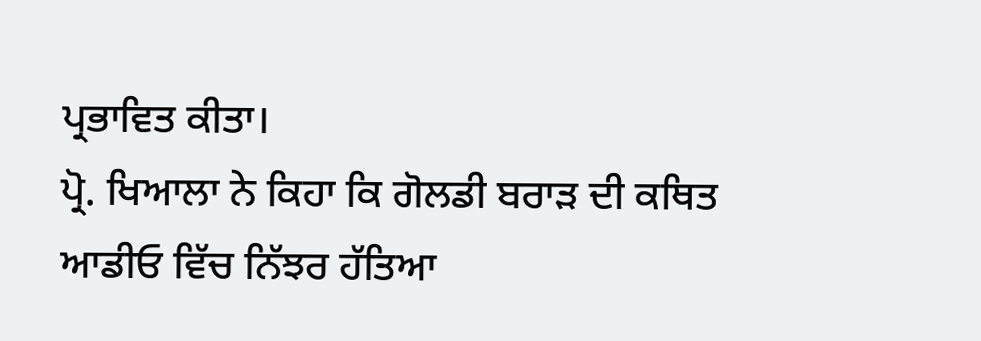ਪ੍ਰਭਾਵਿਤ ਕੀਤਾ।
ਪ੍ਰੋ. ਖਿਆਲਾ ਨੇ ਕਿਹਾ ਕਿ ਗੋਲਡੀ ਬਰਾੜ ਦੀ ਕਥਿਤ ਆਡੀਓ ਵਿੱਚ ਨਿੱਝਰ ਹੱਤਿਆ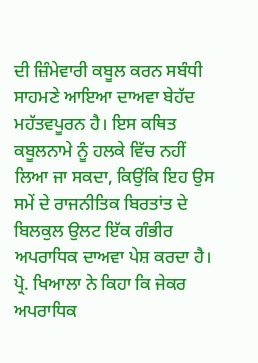ਦੀ ਜ਼ਿੰਮੇਵਾਰੀ ਕਬੂਲ ਕਰਨ ਸਬੰਧੀ ਸਾਹਮਣੇ ਆਇਆ ਦਾਅਵਾ ਬੇਹੱਦ ਮਹੱਤਵਪੂਰਨ ਹੈ। ਇਸ ਕਥਿਤ ਕਬੂਲਨਾਮੇ ਨੂੰ ਹਲਕੇ ਵਿੱਚ ਨਹੀਂ ਲਿਆ ਜਾ ਸਕਦਾ, ਕਿਉਂਕਿ ਇਹ ਉਸ ਸਮੇਂ ਦੇ ਰਾਜਨੀਤਿਕ ਬਿਰਤਾਂਤ ਦੇ ਬਿਲਕੁਲ ਉਲਟ ਇੱਕ ਗੰਭੀਰ ਅਪਰਾਧਿਕ ਦਾਅਵਾ ਪੇਸ਼ ਕਰਦਾ ਹੈ।
ਪ੍ਰੋ. ਖਿਆਲਾ ਨੇ ਕਿਹਾ ਕਿ ਜੇਕਰ ਅਪਰਾਧਿਕ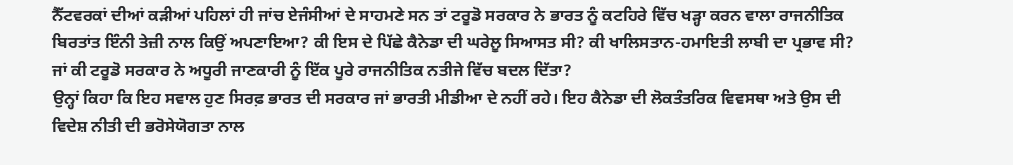ਨੈੱਟਵਰਕਾਂ ਦੀਆਂ ਕੜੀਆਂ ਪਹਿਲਾਂ ਹੀ ਜਾਂਚ ਏਜੰਸੀਆਂ ਦੇ ਸਾਹਮਣੇ ਸਨ ਤਾਂ ਟਰੂਡੋ ਸਰਕਾਰ ਨੇ ਭਾਰਤ ਨੂੰ ਕਟਹਿਰੇ ਵਿੱਚ ਖੜ੍ਹਾ ਕਰਨ ਵਾਲਾ ਰਾਜਨੀਤਿਕ ਬਿਰਤਾਂਤ ਇੰਨੀ ਤੇਜ਼ੀ ਨਾਲ ਕਿਉਂ ਅਪਣਾਇਆ? ਕੀ ਇਸ ਦੇ ਪਿੱਛੇ ਕੈਨੇਡਾ ਦੀ ਘਰੇਲੂ ਸਿਆਸਤ ਸੀ? ਕੀ ਖਾਲਿਸਤਾਨ-ਹਮਾਇਤੀ ਲਾਬੀ ਦਾ ਪ੍ਰਭਾਵ ਸੀ? ਜਾਂ ਕੀ ਟਰੂਡੋ ਸਰਕਾਰ ਨੇ ਅਧੂਰੀ ਜਾਣਕਾਰੀ ਨੂੰ ਇੱਕ ਪੂਰੇ ਰਾਜਨੀਤਿਕ ਨਤੀਜੇ ਵਿੱਚ ਬਦਲ ਦਿੱਤਾ?
ਉਨ੍ਹਾਂ ਕਿਹਾ ਕਿ ਇਹ ਸਵਾਲ ਹੁਣ ਸਿਰਫ਼ ਭਾਰਤ ਦੀ ਸਰਕਾਰ ਜਾਂ ਭਾਰਤੀ ਮੀਡੀਆ ਦੇ ਨਹੀਂ ਰਹੇ। ਇਹ ਕੈਨੇਡਾ ਦੀ ਲੋਕਤੰਤਰਿਕ ਵਿਵਸਥਾ ਅਤੇ ਉਸ ਦੀ ਵਿਦੇਸ਼ ਨੀਤੀ ਦੀ ਭਰੋਸੇਯੋਗਤਾ ਨਾਲ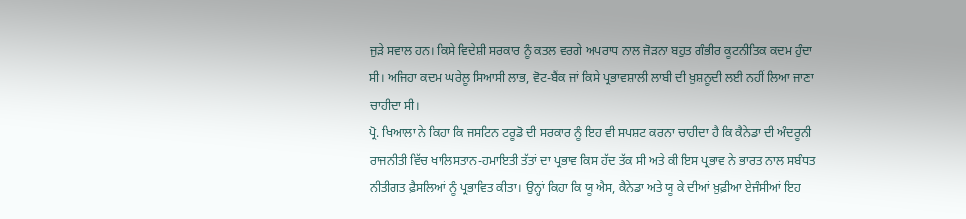ਜੁੜੇ ਸਵਾਲ ਹਨ। ਕਿਸੇ ਵਿਦੇਸ਼ੀ ਸਰਕਾਰ ਨੂੰ ਕਤਲ ਵਰਗੇ ਅਪਰਾਧ ਨਾਲ ਜੋੜਨਾ ਬਹੁਤ ਗੰਭੀਰ ਕੂਟਨੀਤਿਕ ਕਦਮ ਹੁੰਦਾ ਸੀ। ਅਜਿਹਾ ਕਦਮ ਘਰੇਲੂ ਸਿਆਸੀ ਲਾਭ, ਵੋਟ-ਬੈਂਕ ਜਾਂ ਕਿਸੇ ਪ੍ਰਭਾਵਸ਼ਾਲੀ ਲਾਬੀ ਦੀ ਖ਼ੁਸ਼ਨੂਦੀ ਲਈ ਨਹੀਂ ਲਿਆ ਜਾਣਾ ਚਾਹੀਦਾ ਸੀ।
ਪ੍ਰੋ. ਖਿਆਲਾ ਨੇ ਕਿਹਾ ਕਿ ਜਸਟਿਨ ਟਰੂਡੋ ਦੀ ਸਰਕਾਰ ਨੂੰ ਇਹ ਵੀ ਸਪਸ਼ਟ ਕਰਨਾ ਚਾਹੀਦਾ ਹੈ ਕਿ ਕੈਨੇਡਾ ਦੀ ਅੰਦਰੂਨੀ ਰਾਜਨੀਤੀ ਵਿੱਚ ਖਾਲਿਸਤਾਨ-ਹਮਾਇਤੀ ਤੱਤਾਂ ਦਾ ਪ੍ਰਭਾਵ ਕਿਸ ਹੱਦ ਤੱਕ ਸੀ ਅਤੇ ਕੀ ਇਸ ਪ੍ਰਭਾਵ ਨੇ ਭਾਰਤ ਨਾਲ ਸਬੰਧਤ ਨੀਤੀਗਤ ਫ਼ੈਸਲਿਆਂ ਨੂੰ ਪ੍ਰਭਾਵਿਤ ਕੀਤਾ। ਉਨ੍ਹਾਂ ਕਿਹਾ ਕਿ ਯੂ ਐਸ, ਕੈਨੇਡਾ ਅਤੇ ਯੂ ਕੇ ਦੀਆਂ ਖ਼ੁਫ਼ੀਆ ਏਜੰਸੀਆਂ ਇਹ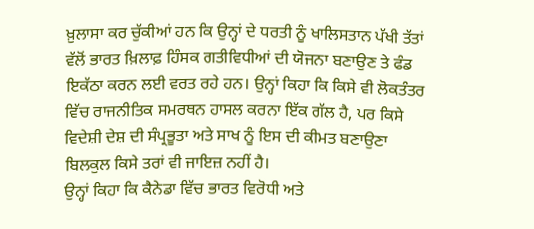ਖ਼ੁਲਾਸਾ ਕਰ ਚੁੱਕੀਆਂ ਹਨ ਕਿ ਉਨ੍ਹਾਂ ਦੇ ਧਰਤੀ ਨੂੰ ਖਾਲਿਸਤਾਨ ਪੱਖੀ ਤੱਤਾਂ ਵੱਲੋਂ ਭਾਰਤ ਖ਼ਿਲਾਫ਼ ਹਿੰਸਕ ਗਤੀਵਿਧੀਆਂ ਦੀ ਯੋਜਨਾ ਬਣਾਉਣ ਤੇ ਫੰਡ ਇਕੱਠਾ ਕਰਨ ਲਈ ਵਰਤ ਰਹੇ ਹਨ। ਉਨ੍ਹਾਂ ਕਿਹਾ ਕਿ ਕਿਸੇ ਵੀ ਲੋਕਤੰਤਰ ਵਿੱਚ ਰਾਜਨੀਤਿਕ ਸਮਰਥਨ ਹਾਸਲ ਕਰਨਾ ਇੱਕ ਗੱਲ ਹੈ, ਪਰ ਕਿਸੇ ਵਿਦੇਸ਼ੀ ਦੇਸ਼ ਦੀ ਸੰਪ੍ਰਭੂਤਾ ਅਤੇ ਸਾਖ ਨੂੰ ਇਸ ਦੀ ਕੀਮਤ ਬਣਾਉਣਾ ਬਿਲਕੁਲ ਕਿਸੇ ਤਰਾਂ ਵੀ ਜਾਇਜ਼ ਨਹੀਂ ਹੈ।
ਉਨ੍ਹਾਂ ਕਿਹਾ ਕਿ ਕੈਨੇਡਾ ਵਿੱਚ ਭਾਰਤ ਵਿਰੋਧੀ ਅਤੇ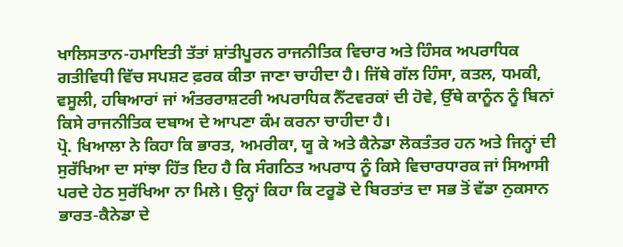ਖਾਲਿਸਤਾਨ-ਹਮਾਇਤੀ ਤੱਤਾਂ ਸ਼ਾਂਤੀਪੂਰਨ ਰਾਜਨੀਤਿਕ ਵਿਚਾਰ ਅਤੇ ਹਿੰਸਕ ਅਪਰਾਧਿਕ ਗਤੀਵਿਧੀ ਵਿੱਚ ਸਪਸ਼ਟ ਫ਼ਰਕ ਕੀਤਾ ਜਾਣਾ ਚਾਹੀਦਾ ਹੈ। ਜਿੱਥੇ ਗੱਲ ਹਿੰਸਾ, ਕਤਲ, ਧਮਕੀ, ਵਸੂਲੀ, ਹਥਿਆਰਾਂ ਜਾਂ ਅੰਤਰਰਾਸ਼ਟਰੀ ਅਪਰਾਧਿਕ ਨੈੱਟਵਰਕਾਂ ਦੀ ਹੋਵੇ, ਉੱਥੇ ਕਾਨੂੰਨ ਨੂੰ ਬਿਨਾਂ ਕਿਸੇ ਰਾਜਨੀਤਿਕ ਦਬਾਅ ਦੇ ਆਪਣਾ ਕੰਮ ਕਰਨਾ ਚਾਹੀਦਾ ਹੈ।
ਪ੍ਰੋ. ਖਿਆਲਾ ਨੇ ਕਿਹਾ ਕਿ ਭਾਰਤ, ਅਮਰੀਕਾ, ਯੂ ਕੇ ਅਤੇ ਕੈਨੇਡਾ ਲੋਕਤੰਤਰ ਹਨ ਅਤੇ ਜਿਨ੍ਹਾਂ ਦੀ ਸੁਰੱਖਿਆ ਦਾ ਸਾਂਝਾ ਹਿੱਤ ਇਹ ਹੈ ਕਿ ਸੰਗਠਿਤ ਅਪਰਾਧ ਨੂੰ ਕਿਸੇ ਵਿਚਾਰਧਾਰਕ ਜਾਂ ਸਿਆਸੀ ਪਰਦੇ ਹੇਠ ਸੁਰੱਖਿਆ ਨਾ ਮਿਲੇ। ਉਨ੍ਹਾਂ ਕਿਹਾ ਕਿ ਟਰੂਡੋ ਦੇ ਬਿਰਤਾਂਤ ਦਾ ਸਭ ਤੋਂ ਵੱਡਾ ਨੁਕਸਾਨ ਭਾਰਤ-ਕੈਨੇਡਾ ਦੇ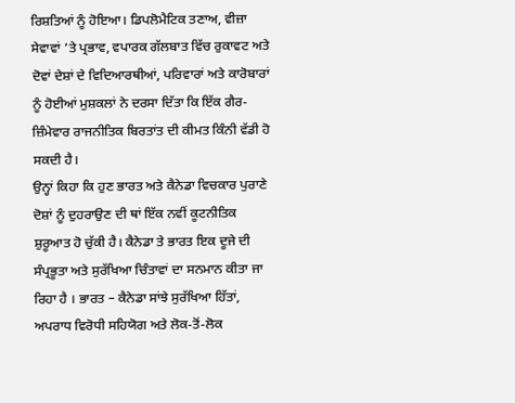ਰਿਸ਼ਤਿਆਂ ਨੂੰ ਹੋਇਆ। ਡਿਪਲੋਮੈਟਿਕ ਤਣਾਅ, ਵੀਜ਼ਾ ਸੇਵਾਵਾਂ ’ਤੇ ਪ੍ਰਭਾਵ, ਵਪਾਰਕ ਗੱਲਬਾਤ ਵਿੱਚ ਰੁਕਾਵਟ ਅਤੇ ਦੋਵਾਂ ਦੇਸ਼ਾਂ ਦੇ ਵਿਦਿਆਰਥੀਆਂ, ਪਰਿਵਾਰਾਂ ਅਤੇ ਕਾਰੋਬਾਰਾਂ ਨੂੰ ਹੋਈਆਂ ਮੁਸ਼ਕਲਾਂ ਨੇ ਦਰਸਾ ਦਿੱਤਾ ਕਿ ਇੱਕ ਗੈਰ-ਜ਼ਿੰਮੇਵਾਰ ਰਾਜਨੀਤਿਕ ਬਿਰਤਾਂਤ ਦੀ ਕੀਮਤ ਕਿੰਨੀ ਵੱਡੀ ਹੋ ਸਕਦੀ ਹੈ।
ਉਨ੍ਹਾਂ ਕਿਹਾ ਕਿ ਹੁਣ ਭਾਰਤ ਅਤੇ ਕੈਨੇਡਾ ਵਿਚਕਾਰ ਪੁਰਾਣੇ ਦੋਸ਼ਾਂ ਨੂੰ ਦੁਹਰਾਉਣ ਦੀ ਥਾਂ ਇੱਕ ਨਵੀਂ ਕੂਟਨੀਤਿਕ ਸ਼ੁਰੂਆਤ ਹੋ ਚੁੱਕੀ ਹੈ। ਕੈਨੇਡਾ ਤੇ ਭਾਰਤ ਇਕ ਦੂਜੇ ਦੀ ਸੰਪ੍ਰਭੂਤਾ ਅਤੇ ਸੁਰੱਖਿਆ ਚਿੰਤਾਵਾਂ ਦਾ ਸਨਮਾਨ ਕੀਤਾ ਜਾ ਰਿਹਾ ਹੈ । ਭਾਰਤ – ਕੈਨੇਡਾ ਸਾਂਝੇ ਸੁਰੱਖਿਆ ਹਿੱਤਾਂ, ਅਪਰਾਧ ਵਿਰੋਧੀ ਸਹਿਯੋਗ ਅਤੇ ਲੋਕ-ਤੋਂ-ਲੋਕ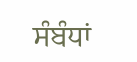ਸੰਬੰਧਾਂ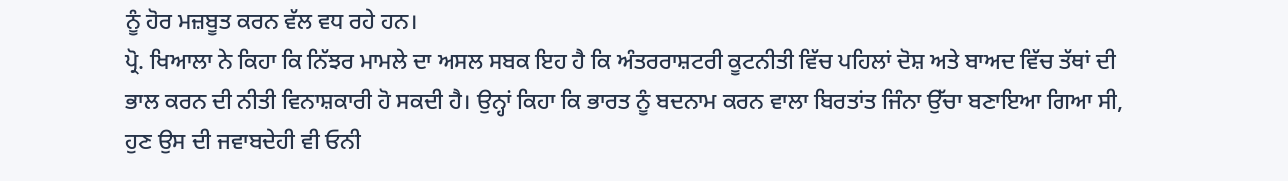ਨੂੰ ਹੋਰ ਮਜ਼ਬੂਤ ਕਰਨ ਵੱਲ ਵਧ ਰਹੇ ਹਨ।
ਪ੍ਰੋ. ਖਿਆਲਾ ਨੇ ਕਿਹਾ ਕਿ ਨਿੱਝਰ ਮਾਮਲੇ ਦਾ ਅਸਲ ਸਬਕ ਇਹ ਹੈ ਕਿ ਅੰਤਰਰਾਸ਼ਟਰੀ ਕੂਟਨੀਤੀ ਵਿੱਚ ਪਹਿਲਾਂ ਦੋਸ਼ ਅਤੇ ਬਾਅਦ ਵਿੱਚ ਤੱਥਾਂ ਦੀ ਭਾਲ ਕਰਨ ਦੀ ਨੀਤੀ ਵਿਨਾਸ਼ਕਾਰੀ ਹੋ ਸਕਦੀ ਹੈ। ਉਨ੍ਹਾਂ ਕਿਹਾ ਕਿ ਭਾਰਤ ਨੂੰ ਬਦਨਾਮ ਕਰਨ ਵਾਲਾ ਬਿਰਤਾਂਤ ਜਿੰਨਾ ਉੱਚਾ ਬਣਾਇਆ ਗਿਆ ਸੀ, ਹੁਣ ਉਸ ਦੀ ਜਵਾਬਦੇਹੀ ਵੀ ਓਨੀ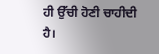ਹੀ ਉੱਚੀ ਹੋਣੀ ਚਾਹੀਦੀ ਹੈ।